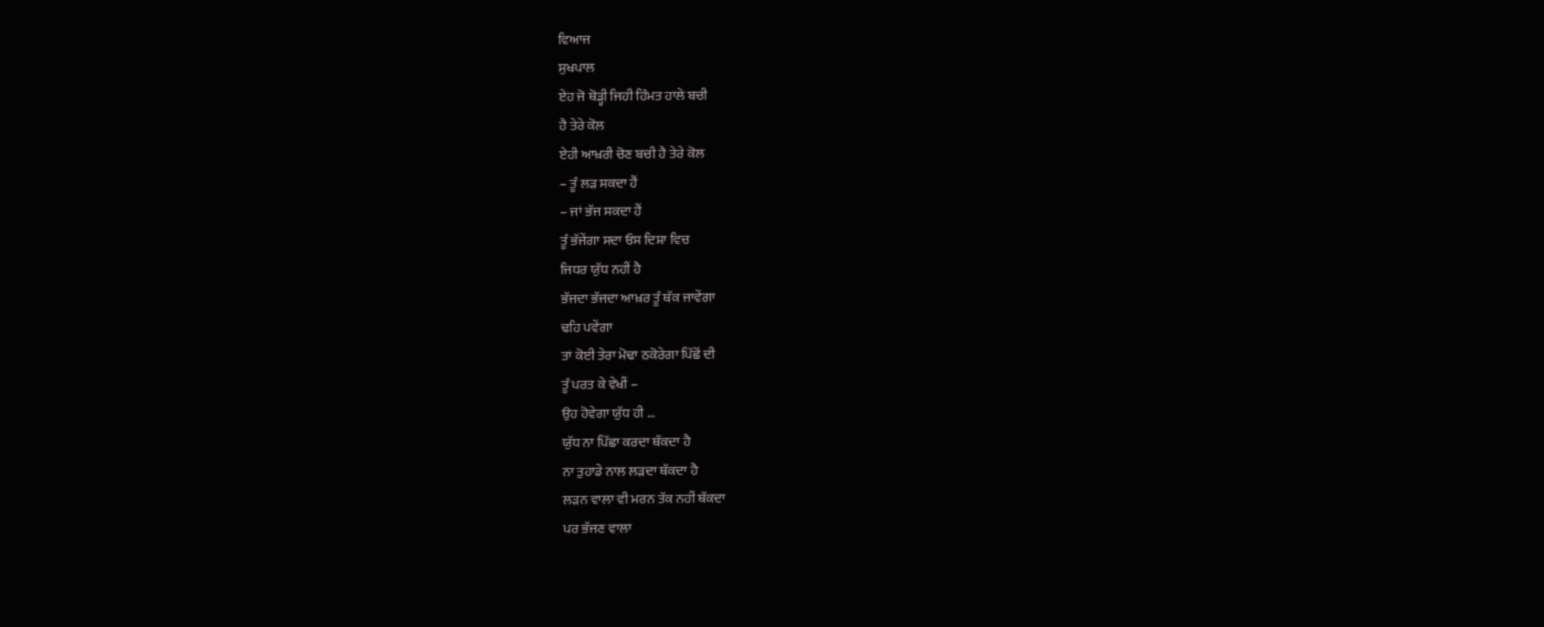ਵਿਆਜ
ਸੁਖਪਾਲ
ਏਹ ਜੋ ਥੋੜ੍ਹੀ ਜਿਹੀ ਹਿੰਮਤ ਹਾਲੇ ਬਚੀ
ਹੈ ਤੇਰੇ ਕੋਲ
ਏਹੀ ਆਖ਼ਰੀ ਚੋਣ ਬਚੀ ਹੈ ਤੇਰੇ ਕੋਲ
– ਤੂੰ ਲੜ ਸਕਦਾ ਹੈਂ
– ਜਾਂ ਭੱਜ ਸਕਦਾ ਹੈਂ
ਤੂੰ ਭੱਜੇਂਗਾ ਸਦਾ ਓਸ ਦਿਸ਼ਾ ਵਿਚ
ਜਿਧਰ ਯੁੱਧ ਨਹੀਂ ਹੈ
ਭੱਜਦਾ ਭੱਜਦਾ ਆਖ਼ਰ ਤੂੰ ਥੱਕ ਜਾਵੇਂਗਾ
ਢਹਿ ਪਵੇਂਗਾ
ਤਾਂ ਕੋਈ ਤੇਰਾ ਮੋਢਾ ਠਕੋਰੇਗਾ ਪਿੱਛੋਂ ਦੀ
ਤੂੰ ਪਰਤ ਕੇ ਵੇਖੀਂ –
ਉਹ ਹੋਵੇਗਾ ਯੁੱਧ ਹੀ …
ਯੁੱਧ ਨਾ ਪਿੱਛਾ ਕਰਦਾ ਥੱਕਦਾ ਹੈ
ਨਾ ਤੁਹਾਡੇ ਨਾਲ ਲੜਦਾ ਥੱਕਦਾ ਹੈ
ਲੜਨ ਵਾਲਾ ਵੀ ਮਰਨ ਤੱਕ ਨਹੀਂ ਥੱਕਦਾ
ਪਰ ਭੱਜਣ ਵਾਲਾ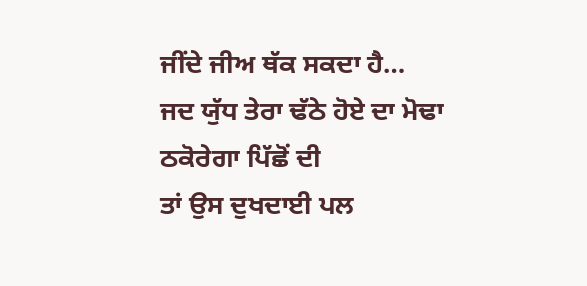ਜੀਂਦੇ ਜੀਅ ਥੱਕ ਸਕਦਾ ਹੈ…
ਜਦ ਯੁੱਧ ਤੇਰਾ ਢੱਠੇ ਹੋਏ ਦਾ ਮੋਢਾ
ਠਕੋਰੇਗਾ ਪਿੱਛੋਂ ਦੀ
ਤਾਂ ਉਸ ਦੁਖਦਾਈ ਪਲ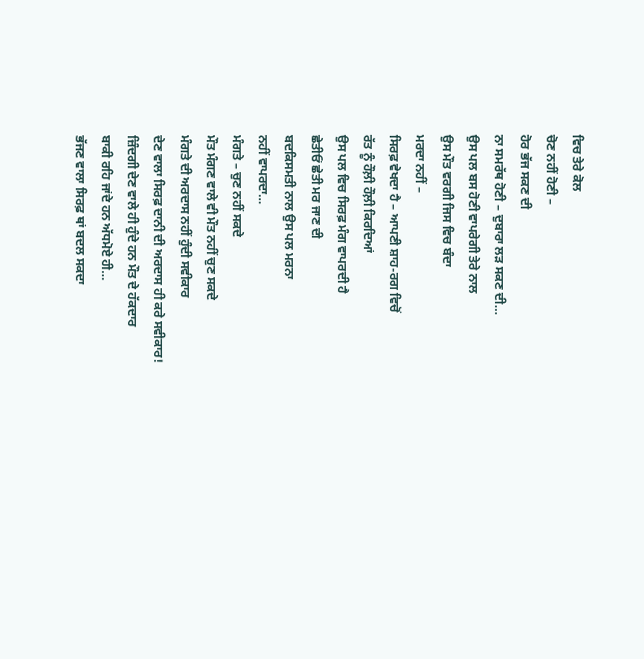ਵਿਚ ਤੇਰੇ ਕੋਲ
ਚੋਣ ਨਹੀਂ ਹੋਣੀ –
ਹੋਰ ਭੱਜ ਸਕਣ ਦੀ
ਨਾ ਸਮਰੱਥ ਹੋਣੀ – ਦੁਬਾਰਾ ਲੜ ਸਕਣ ਦੀ…
ਉਸ ਪਲ ਬਸ ਹੋਣੀ ਵਾਪਰੇਗੀ ਤੇਰੇ ਨਾਲ
ਉਸ ਮੌਤ ਵਰਗੀ ਜਿਸ ਵਿਚ ਬੰਦਾ
ਮਰਦਾ ਨਹੀਂ –
ਸਿਰਫ਼ ਵੇਖਦਾ ਹੈ – ਆਪਣੀ ਸ਼ਾਹ-ਰਗ ਵਿਚੋਂ
ਰੱਤ ਨੂੰ ਹੌਲ਼ੀ ਹੌਲ਼ੀ ਕਿਰਦਿਆਂ
ਉਸ ਪਲ ਵਿਚ ਸਿਰਫ਼ ਮੰਗ ਵਾਪਰਦੀ ਹੈ
ਛੇਤੀਓਂ ਛੇਤੀ ਮਰ ਜਾਣ ਦੀ
ਬਦਕਿਸਮਤੀ ਨਾਲ ਉਸ ਪਲ ਮਰਨਾ
ਨਹੀਂ ਵਾਪਰਦਾ…
ਮੰਗਤੇ – ਚੁਣ ਨਹੀਂ ਸਕਦੇ
ਮੌਤ ਮੰਗਣ ਵਾਲੇ ਵੀ ਮੌਤ ਨਹੀਂ ਚੁਣ ਸਕਦੇ
ਮੰਗਤੇ ਦੀ ਅਰਦਾਸ ਨਹੀਂ ਹੁੰਦੀ ਸਵੀਕਾਰ
ਦੇਣ ਵਾਲਾ ਸਿਰਫ਼ ਦਾਨੀ ਦੀ ਅਰਦਾਸ ਹੀ ਕਰੇ ਸਵੀਕਾਰ!
ਜ਼ਿੰਦਗੀ ਦੇਣ ਵਾਲੇ ਹੀ ਹੁੰਦੇ ਹਨ ਮੌਤ ਦੇ ਹੱਕਦਾਰ
ਬਾਕੀ ਰਹਿ ਜਾਂਦੇ ਹਨ ਅੱਧਮੋਏ ਹੀ…
ਭੱਜਣ ਵਾਲਾ ਸਿਰਫ਼ ਥਾਂ ਬਦਲ ਸਕਦਾ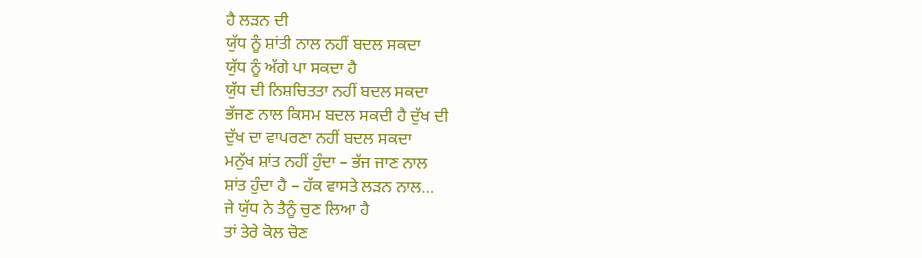ਹੈ ਲੜਨ ਦੀ
ਯੁੱਧ ਨੂੰ ਸ਼ਾਂਤੀ ਨਾਲ ਨਹੀਂ ਬਦਲ ਸਕਦਾ
ਯੁੱਧ ਨੂੰ ਅੱਗੇ ਪਾ ਸਕਦਾ ਹੈ
ਯੁੱਧ ਦੀ ਨਿਸ਼ਚਿਤਤਾ ਨਹੀਂ ਬਦਲ ਸਕਦਾ
ਭੱਜਣ ਨਾਲ ਕਿਸਮ ਬਦਲ ਸਕਦੀ ਹੈ ਦੁੱਖ ਦੀ
ਦੁੱਖ ਦਾ ਵਾਪਰਣਾ ਨਹੀਂ ਬਦਲ ਸਕਦਾ
ਮਨੁੱਖ ਸ਼ਾਂਤ ਨਹੀਂ ਹੁੰਦਾ – ਭੱਜ ਜਾਣ ਨਾਲ
ਸ਼ਾਂਤ ਹੁੰਦਾ ਹੈ – ਹੱਕ ਵਾਸਤੇ ਲੜਨ ਨਾਲ…
ਜੇ ਯੁੱਧ ਨੇ ਤੈਨੂੰ ਚੁਣ ਲਿਆ ਹੈ
ਤਾਂ ਤੇਰੇ ਕੋਲ ਚੋਣ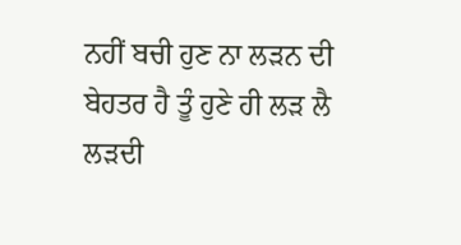ਨਹੀਂ ਬਚੀ ਹੁਣ ਨਾ ਲੜਨ ਦੀ
ਬੇਹਤਰ ਹੈ ਤੂੰ ਹੁਣੇ ਹੀ ਲੜ ਲੈ
ਲੜਦੀ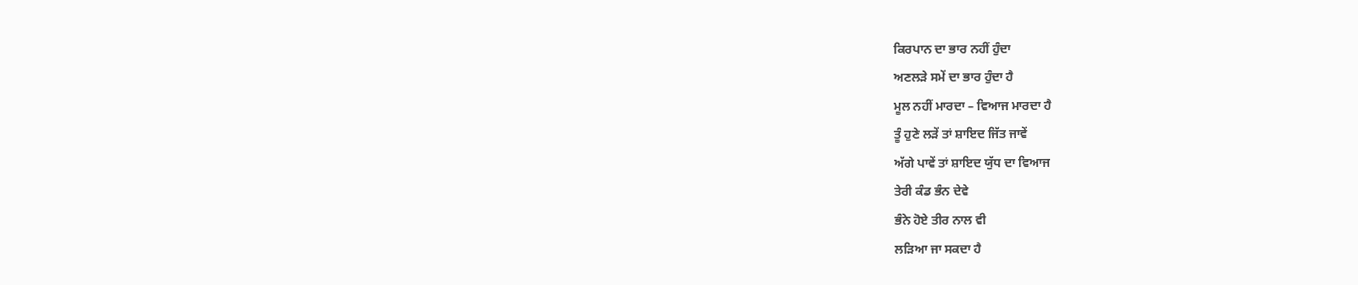ਕਿਰਪਾਨ ਦਾ ਭਾਰ ਨਹੀਂ ਹੁੰਦਾ
ਅਣਲੜੇ ਸਮੇਂ ਦਾ ਭਾਰ ਹੁੰਦਾ ਹੈ
ਮੂਲ ਨਹੀਂ ਮਾਰਦਾ – ਵਿਆਜ ਮਾਰਦਾ ਹੈ
ਤੂੰ ਹੁਣੇ ਲੜੇਂ ਤਾਂ ਸ਼ਾਇਦ ਜਿੱਤ ਜਾਵੇਂ
ਅੱਗੇ ਪਾਵੇਂ ਤਾਂ ਸ਼ਾਇਦ ਯੁੱਧ ਦਾ ਵਿਆਜ
ਤੇਰੀ ਕੰਡ ਭੰਨ ਦੇਵੇ
ਭੰਨੇ ਹੋਏ ਤੀਰ ਨਾਲ ਵੀ
ਲੜਿਆ ਜਾ ਸਕਦਾ ਹੈ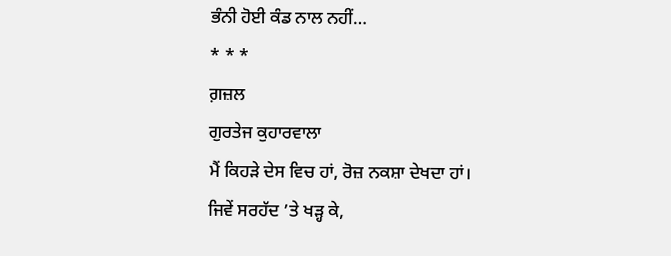ਭੰਨੀ ਹੋਈ ਕੰਡ ਨਾਲ ਨਹੀਂ…
* * *
ਗ਼ਜ਼ਲ
ਗੁਰਤੇਜ ਕੁਹਾਰਵਾਲਾ
ਮੈਂ ਕਿਹੜੇ ਦੇਸ ਵਿਚ ਹਾਂ, ਰੋਜ਼ ਨਕਸ਼ਾ ਦੇਖਦਾ ਹਾਂ।
ਜਿਵੇਂ ਸਰਹੱਦ ’ਤੇ ਖੜ੍ਹ ਕੇ,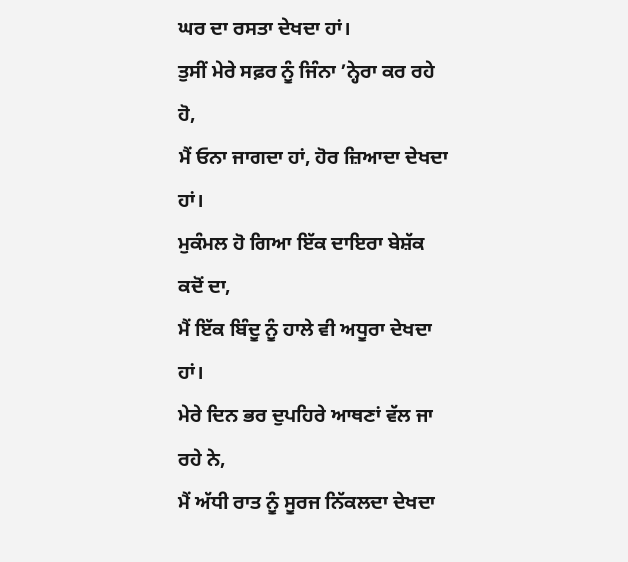ਘਰ ਦਾ ਰਸਤਾ ਦੇਖਦਾ ਹਾਂ।
ਤੁਸੀਂ ਮੇਰੇ ਸਫ਼ਰ ਨੂੰ ਜਿੰਨਾ ’ਨ੍ਹੇਰਾ ਕਰ ਰਹੇ ਹੋ,
ਮੈਂ ਓਨਾ ਜਾਗਦਾ ਹਾਂ, ਹੋਰ ਜ਼ਿਆਦਾ ਦੇਖਦਾ ਹਾਂ।
ਮੁਕੰਮਲ ਹੋ ਗਿਆ ਇੱਕ ਦਾਇਰਾ ਬੇਸ਼ੱਕ ਕਦੋਂ ਦਾ,
ਮੈਂ ਇੱਕ ਬਿੰਦੂ ਨੂੰ ਹਾਲੇ ਵੀ ਅਧੂਰਾ ਦੇਖਦਾ ਹਾਂ।
ਮੇਰੇ ਦਿਨ ਭਰ ਦੁਪਹਿਰੇ ਆਥਣਾਂ ਵੱਲ ਜਾ ਰਹੇ ਨੇ,
ਮੈਂ ਅੱਧੀ ਰਾਤ ਨੂੰ ਸੂਰਜ ਨਿੱਕਲਦਾ ਦੇਖਦਾ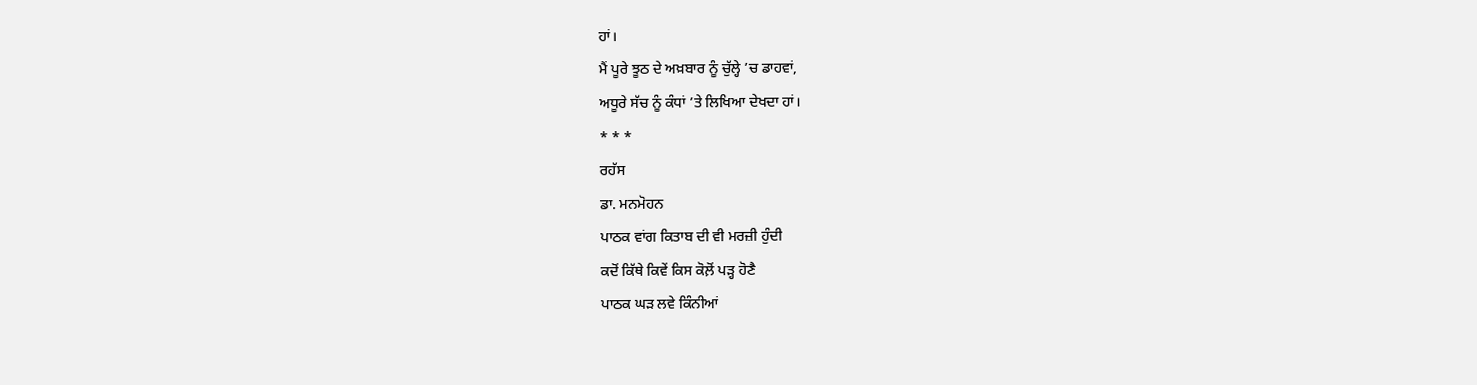ਹਾਂ।
ਮੈਂ ਪੂਰੇ ਝੂਠ ਦੇ ਅਖ਼ਬਾਰ ਨੂੰ ਚੁੱਲ੍ਹੇ ’ਚ ਡਾਹਵਾਂ,
ਅਧੂਰੇ ਸੱਚ ਨੂੰ ਕੰਧਾਂ ’ਤੇ ਲਿਖਿਆ ਦੇਖਦਾ ਹਾਂ।
* * *
ਰਹੱਸ
ਡਾ. ਮਨਮੋਹਨ
ਪਾਠਕ ਵਾਂਗ ਕਿਤਾਬ ਦੀ ਵੀ ਮਰਜ਼ੀ ਹੁੰਦੀ
ਕਦੋਂ ਕਿੱਥੇ ਕਿਵੇਂ ਕਿਸ ਕੋਲ਼ੋਂ ਪੜ੍ਹ ਹੋਣੈ
ਪਾਠਕ ਘੜ ਲਵੇ ਕਿੰਨੀਆਂ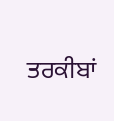ਤਰਕੀਬਾਂ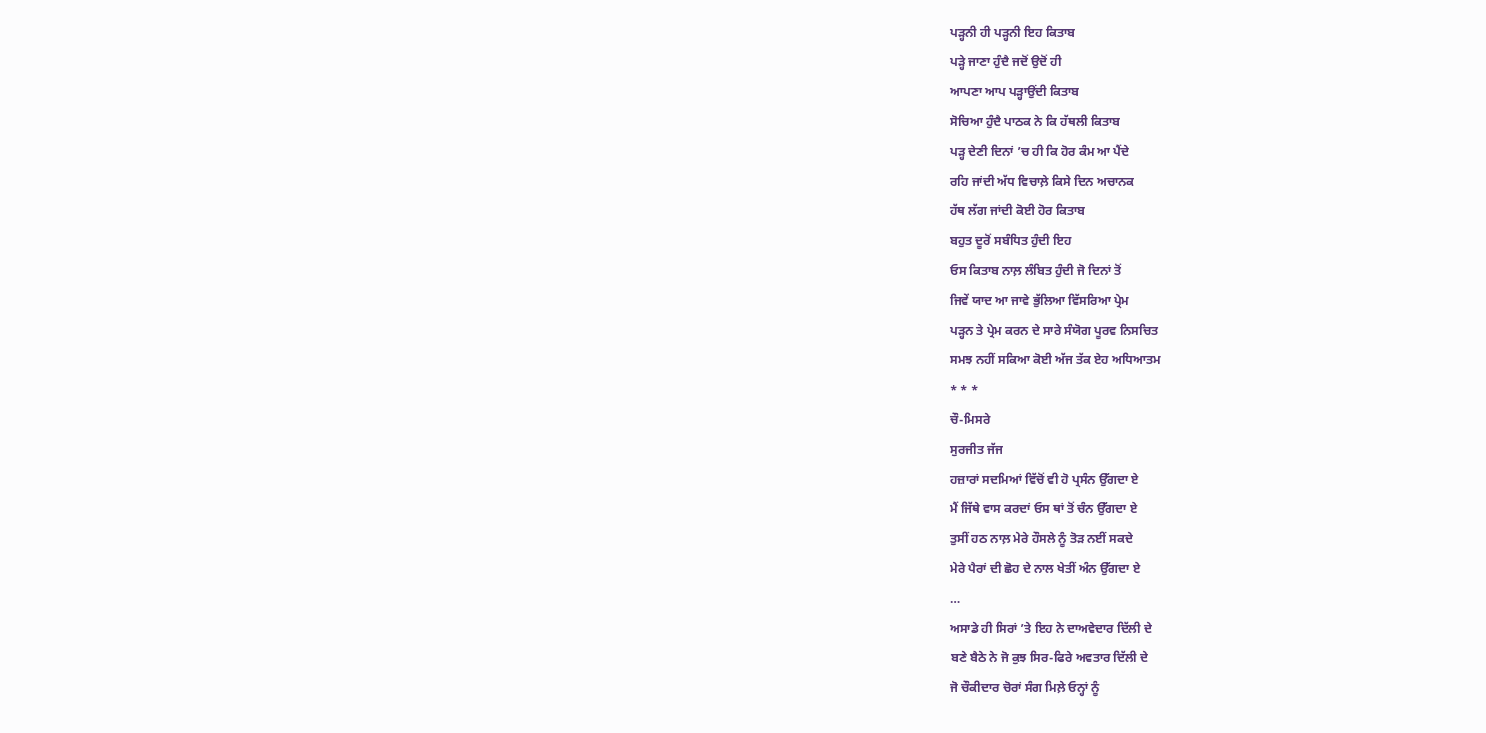ਪੜ੍ਹਨੀ ਹੀ ਪੜ੍ਹਨੀ ਇਹ ਕਿਤਾਬ
ਪੜ੍ਹੇ ਜਾਣਾ ਹੁੰਦੈ ਜਦੋਂ ਉਦੋਂ ਹੀ
ਆਪਣਾ ਆਪ ਪੜ੍ਹਾਉਂਦੀ ਕਿਤਾਬ
ਸੋਚਿਆ ਹੁੰਦੈ ਪਾਠਕ ਨੇ ਕਿ ਹੱਥਲੀ ਕਿਤਾਬ
ਪੜ੍ਹ ਦੇਣੀ ਦਿਨਾਂ ’ਚ ਹੀ ਕਿ ਹੋਰ ਕੰਮ ਆ ਪੈਂਦੇ
ਰਹਿ ਜਾਂਦੀ ਅੱਧ ਵਿਚਾਲ਼ੇ ਕਿਸੇ ਦਿਨ ਅਚਾਨਕ
ਹੱਥ ਲੱਗ ਜਾਂਦੀ ਕੋਈ ਹੋਰ ਕਿਤਾਬ
ਬਹੁਤ ਦੂਰੋਂ ਸਬੰਧਿਤ ਹੁੰਦੀ ਇਹ
ਓਸ ਕਿਤਾਬ ਨਾਲ਼ ਲੰਬਿਤ ਹੁੰਦੀ ਜੋ ਦਿਨਾਂ ਤੋਂ
ਜਿਵੇਂ ਯਾਦ ਆ ਜਾਵੇ ਭੁੱਲਿਆ ਵਿੱਸਰਿਆ ਪ੍ਰੇਮ
ਪੜ੍ਹਨ ਤੇ ਪ੍ਰੇਮ ਕਰਨ ਦੇ ਸਾਰੇ ਸੰਯੋਗ ਪੂਰਵ ਨਿਸਚਿਤ
ਸਮਝ ਨਹੀਂ ਸਕਿਆ ਕੋਈ ਅੱਜ ਤੱਕ ਏਹ ਅਧਿਆਤਮ
* * *
ਚੌ-ਮਿਸਰੇ
ਸੁਰਜੀਤ ਜੱਜ
ਹਜ਼ਾਰਾਂ ਸਦਮਿਆਂ ਵਿੱਚੋਂ ਵੀ ਹੋ ਪ੍ਰਸੰਨ ਉੱਗਦਾ ਏ
ਮੈਂ ਜਿੱਥੇ ਵਾਸ ਕਰਦਾਂ ਓਸ ਥਾਂ ਤੋਂ ਚੰਨ ਉੱਗਦਾ ਏ
ਤੁਸੀਂ ਹਠ ਨਾਲ਼ ਮੇਰੇ ਹੌਸਲੇ ਨੂੰ ਤੋੜ ਨਈਂ ਸਕਦੇ
ਮੇਰੇ ਪੈਰਾਂ ਦੀ ਛੋਹ ਦੇ ਨਾਲ ਖੇਤੀਂ ਅੰਨ ਉੱਗਦਾ ਏ
…
ਅਸਾਡੇ ਹੀ ਸਿਰਾਂ ’ਤੇ ਇਹ ਨੇ ਦਾਅਵੇਦਾਰ ਦਿੱਲੀ ਦੇ
ਬਣੇ ਬੈਠੇ ਨੇ ਜੋ ਕੁਝ ਸਿਰ-ਫਿਰੇ ਅਵਤਾਰ ਦਿੱਲੀ ਦੇ
ਜੋ ਚੌਕੀਦਾਰ ਚੋਰਾਂ ਸੰਗ ਮਿਲ਼ੇ ਓਨ੍ਹਾਂ ਨੂੰ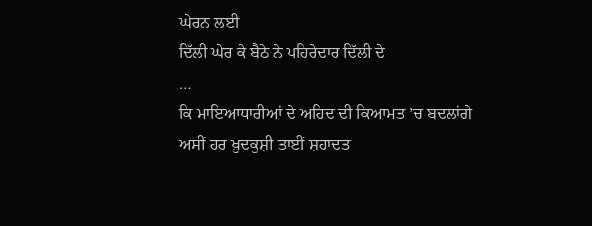ਘੇਰਨ ਲਈ
ਦਿੱਲੀ ਘੇਰ ਕੇ ਬੈਠੇ ਨੇ ਪਹਿਰੇਦਾਰ ਦਿੱਲੀ ਦੇ
…
ਕਿ ਮਾਇਆਧਾਰੀਆਂ ਦੇ ਅਹਿਦ ਦੀ ਕਿਆਮਤ ’ਚ ਬਦਲਾਂਗੇ
ਅਸੀਂ ਹਰ ਖ਼ੁਦਕੁਸ਼ੀ ਤਾਈਂ ਸ਼ਹਾਦਤ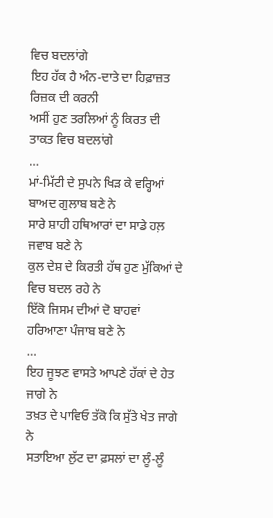ਵਿਚ ਬਦਲਾਂਗੇ
ਇਹ ਹੱਕ ਹੈ ਅੰਨ-ਦਾਤੇ ਦਾ ਹਿਫ਼ਾਜ਼ਤ ਰਿਜ਼ਕ ਦੀ ਕਰਨੀ
ਅਸੀਂ ਹੁਣ ਤਰਲਿਆਂ ਨੂੰ ਕਿਰਤ ਦੀ ਤਾਕਤ ਵਿਚ ਬਦਲਾਂਗੇ
…
ਮਾਂ-ਮਿੱਟੀ ਦੇ ਸੁਪਨੇ ਖਿੜ ਕੇ ਵਰ੍ਹਿਆਂ ਬਾਅਦ ਗੁਲਾਬ ਬਣੇ ਨੇ
ਸਾਰੇ ਸ਼ਾਹੀ ਹਥਿਆਰਾਂ ਦਾ ਸਾਡੇ ਹਲ਼ ਜਵਾਬ ਬਣੇ ਨੇ
ਕੁਲ ਦੇਸ਼ ਦੇ ਕਿਰਤੀ ਹੱਥ ਹੁਣ ਮੁੱਕਿਆਂ ਦੇ ਵਿਚ ਬਦਲ ਰਹੇ ਨੇ
ਇੱਕੋ ਜਿਸਮ ਦੀਆਂ ਦੋ ਬਾਹਵਾਂ ਹਰਿਆਣਾ ਪੰਜਾਬ ਬਣੇ ਨੇ
…
ਇਹ ਜੂਝਣ ਵਾਸਤੇ ਆਪਣੇ ਹੱਕਾਂ ਦੇ ਹੇਤ ਜਾਗੇ ਨੇ
ਤਖ਼ਤ ਦੇ ਪਾਵਿਓ ਤੱਕੋ ਕਿ ਸੁੱਤੇ ਖੇਤ ਜਾਗੇ ਨੇ
ਸਤਾਇਆ ਲੁੱਟ ਦਾ ਫ਼ਸਲਾਂ ਦਾ ਲੂੰ-ਲੂੰ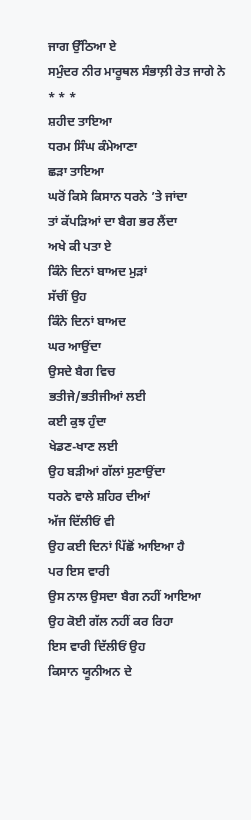ਜਾਗ ਉੱਠਿਆ ਏ
ਸਮੁੰਦਰ ਨੀਰ ਮਾਰੂਥਲ ਸੰਭਾਲ਼ੀ ਰੇਤ ਜਾਗੇ ਨੇ
* * *
ਸ਼ਹੀਦ ਤਾਇਆ
ਧਰਮ ਸਿੰਘ ਕੰਮੇਆਣਾ
ਛੜਾ ਤਾਇਆ
ਘਰੋਂ ਕਿਸੇ ਕਿਸਾਨ ਧਰਨੇ ’ਤੇ ਜਾਂਦਾ
ਤਾਂ ਕੱਪੜਿਆਂ ਦਾ ਬੈਗ ਭਰ ਲੈਂਦਾ
ਅਖੇ ਕੀ ਪਤਾ ਏ
ਕਿੰਨੇ ਦਿਨਾਂ ਬਾਅਦ ਮੁੜਾਂ
ਸੱਚੀਂ ਉਹ
ਕਿੰਨੇ ਦਿਨਾਂ ਬਾਅਦ
ਘਰ ਆਉਂਦਾ
ਉਸਦੇ ਬੈਗ ਵਿਚ
ਭਤੀਜੇ/ਭਤੀਜੀਆਂ ਲਈ
ਕਈ ਕੁਝ ਹੁੰਦਾ
ਖੇਡਣ-ਖਾਣ ਲਈ
ਉਹ ਬੜੀਆਂ ਗੱਲਾਂ ਸੁਣਾਉਂਦਾ
ਧਰਨੇ ਵਾਲੇ ਸ਼ਹਿਰ ਦੀਆਂ
ਅੱਜ ਦਿੱਲੀਓਂ ਵੀ
ਉਹ ਕਈ ਦਿਨਾਂ ਪਿੱਛੋਂ ਆਇਆ ਹੈ
ਪਰ ਇਸ ਵਾਰੀ
ਉਸ ਨਾਲ ਉਸਦਾ ਬੈਗ ਨਹੀਂ ਆਇਆ
ਉਹ ਕੋਈ ਗੱਲ ਨਹੀਂ ਕਰ ਰਿਹਾ
ਇਸ ਵਾਰੀ ਦਿੱਲੀਓਂ ਉਹ
ਕਿਸਾਨ ਯੂਨੀਅਨ ਦੇ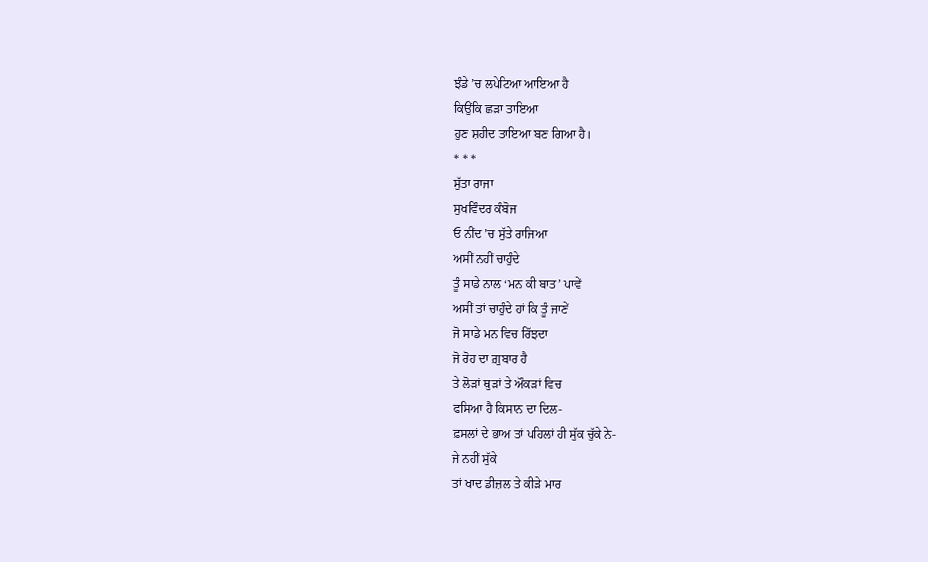ਝੰਡੇ ’ਚ ਲਪੇਟਿਆ ਆਇਆ ਹੈ
ਕਿਉਂਕਿ ਛੜਾ ਤਾਇਆ
ਹੁਣ ਸ਼ਹੀਦ ਤਾਇਆ ਬਣ ਗਿਆ ਹੈ।
* * *
ਸੁੱਤਾ ਰਾਜਾ
ਸੁਖਵਿੰਦਰ ਕੰਬੋਜ
ਓ ਨੀਂਦ ’ਚ ਸੁੱਤੇ ਰਾਜਿਆ
ਅਸੀਂ ਨਹੀਂ ਚਾਹੁੰਦੇ
ਤੂੰ ਸਾਡੇ ਨਾਲ ‘ਮਨ ਕੀ ਬਾਤ’ ਪਾਵੇਂ
ਅਸੀਂ ਤਾਂ ਚਾਹੁੰਦੇ ਹਾਂ ਕਿ ਤੂੰ ਜਾਣੇਂ
ਜੋ ਸਾਡੇ ਮਨ ਵਿਚ ਰਿੱਝਦਾ
ਜੋ ਰੋਹ ਦਾ ਗ਼ੁਬਾਰ ਹੈ
ਤੇ ਲੋੜਾਂ ਥੁੜਾਂ ਤੇ ਔਕੜਾਂ ਵਿਚ
ਫਸਿਆ ਹੈ ਕਿਸਾਨ ਦਾ ਦਿਲ-
ਫ਼ਸਲਾਂ ਦੇ ਭਾਅ ਤਾਂ ਪਹਿਲਾਂ ਹੀ ਸੁੱਕ ਚੁੱਕੇ ਨੇ-
ਜੇ ਨਹੀਂ ਸੁੱਕੇ
ਤਾਂ ਖਾਦ ਡੀਜ਼ਲ ਤੇ ਕੀੜੇ ਮਾਰ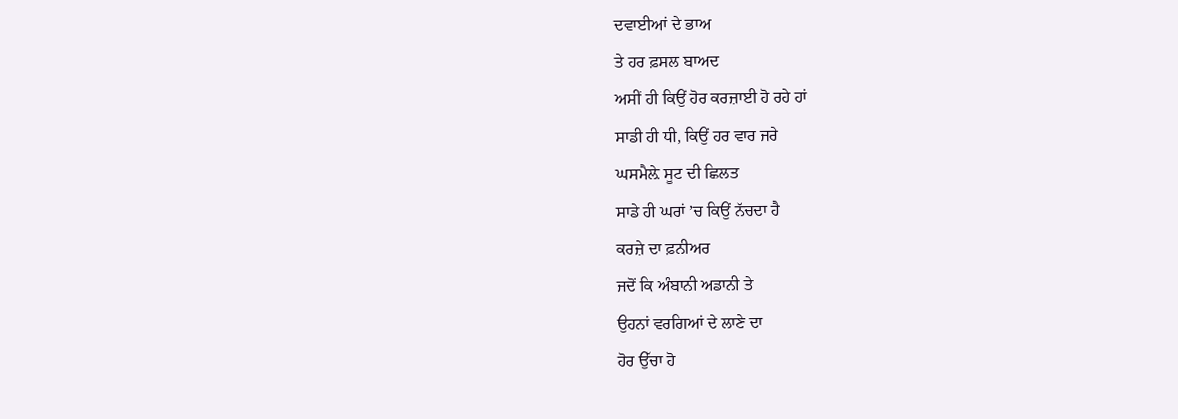ਦਵਾਈਆਂ ਦੇ ਭਾਅ
ਤੇ ਹਰ ਫ਼ਸਲ ਬਾਅਦ
ਅਸੀਂ ਹੀ ਕਿਉਂ ਹੋਰ ਕਰਜ਼ਾਈ ਹੋ ਰਹੇ ਹਾਂ
ਸਾਡੀ ਹੀ ਧੀ, ਕਿਉਂ ਹਰ ਵਾਰ ਜਰੇ
ਘਸਮੈਲ਼ੇ ਸੂਟ ਦੀ ਛਿਲਤ
ਸਾਡੇ ਹੀ ਘਰਾਂ ’ਚ ਕਿਉਂ ਨੱਚਦਾ ਹੈ
ਕਰਜ਼ੇ ਦਾ ਫ਼ਨੀਅਰ
ਜਦੋਂ ਕਿ ਅੰਬਾਨੀ ਅਡਾਨੀ ਤੇ
ਉਹਨਾਂ ਵਰਗਿਆਂ ਦੇ ਲਾਣੇ ਦਾ
ਹੋਰ ਉੱਚਾ ਹੋ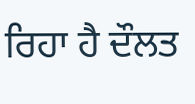ਰਿਹਾ ਹੈ ਦੌਲਤ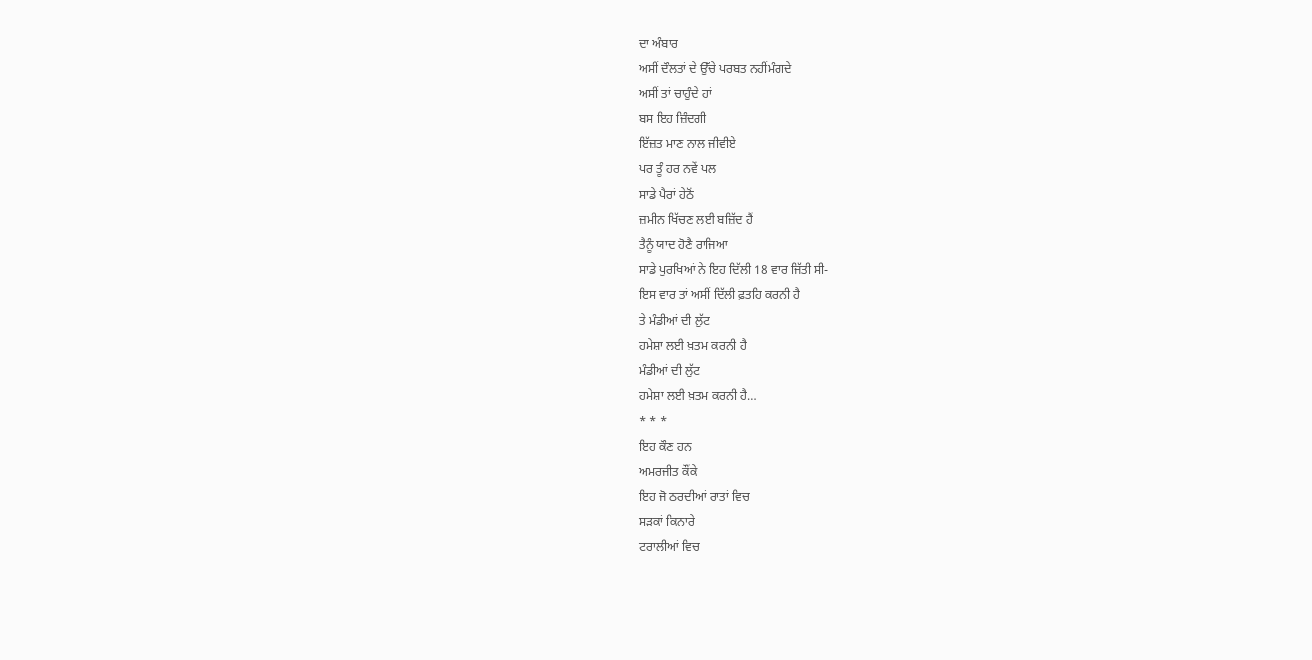ਦਾ ਅੰਬਾਰ
ਅਸੀਂ ਦੌਲਤਾਂ ਦੇ ਉੱਚੇ ਪਰਬਤ ਨਹੀਂਮੰਗਦੇ
ਅਸੀਂ ਤਾਂ ਚਾਹੁੰਦੇ ਹਾਂ
ਬਸ ਇਹ ਜ਼ਿੰਦਗੀ
ਇੱਜ਼ਤ ਮਾਣ ਨਾਲ ਜੀਵੀਏ
ਪਰ ਤੂੰ ਹਰ ਨਵੇਂ ਪਲ
ਸਾਡੇ ਪੈਰਾਂ ਹੇਠੋਂ
ਜ਼ਮੀਨ ਖਿੱਚਣ ਲਈ ਬਜ਼ਿੱਦ ਹੈਂ
ਤੈਨੂੰ ਯਾਦ ਹੋਣੈ ਰਾਜਿਆ
ਸਾਡੇ ਪੁਰਖਿਆਂ ਨੇ ਇਹ ਦਿੱਲੀ 18 ਵਾਰ ਜਿੱਤੀ ਸੀ-
ਇਸ ਵਾਰ ਤਾਂ ਅਸੀਂ ਦਿੱਲੀ ਫ਼ਤਹਿ ਕਰਨੀ ਹੈ
ਤੇ ਮੰਡੀਆਂ ਦੀ ਲੁੱਟ
ਹਮੇਸ਼ਾ ਲਈ ਖ਼ਤਮ ਕਰਨੀ ਹੈ
ਮੰਡੀਆਂ ਦੀ ਲੁੱਟ
ਹਮੇਸ਼ਾ ਲਈ ਖ਼ਤਮ ਕਰਨੀ ਹੈ…
* * *
ਇਹ ਕੌਣ ਹਨ
ਅਮਰਜੀਤ ਕੌਂਕੇ
ਇਹ ਜੋ ਠਰਦੀਆਂ ਰਾਤਾਂ ਵਿਚ
ਸੜਕਾਂ ਕਿਨਾਰੇ
ਟਰਾਲੀਆਂ ਵਿਚ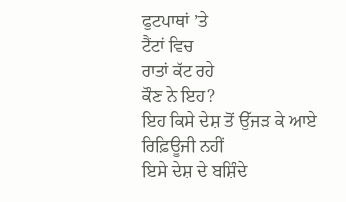ਫੁਟਪਾਥਾਂ ’ਤੇ
ਟੈਂਟਾਂ ਵਿਚ
ਰਾਤਾਂ ਕੱਟ ਰਹੇ
ਕੌਣ ਨੇ ਇਹ?
ਇਹ ਕਿਸੇ ਦੇਸ਼ ਤੋਂ ਉੱਜੜ ਕੇ ਆਏ
ਰਿਫ਼ਿਊਜੀ ਨਹੀਂ
ਇਸੇ ਦੇਸ਼ ਦੇ ਬਸ਼ਿੰਦੇ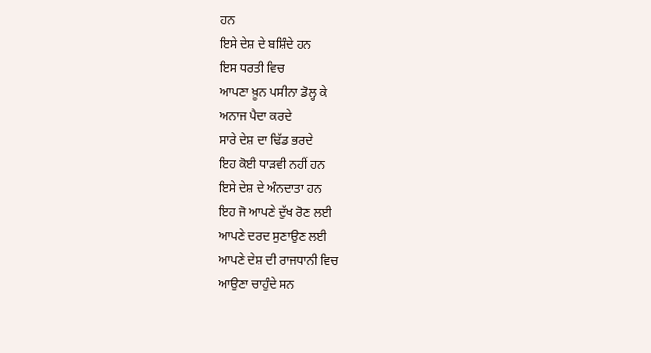ਹਨ
ਇਸੇ ਦੇਸ਼ ਦੇ ਬਸ਼ਿੰਦੇ ਹਨ
ਇਸ ਧਰਤੀ ਵਿਚ
ਆਪਣਾ ਖ਼ੂਨ ਪਸੀਨਾ ਡੋਲ੍ਹ ਕੇ
ਅਨਾਜ ਪੈਦਾ ਕਰਦੇ
ਸਾਰੇ ਦੇਸ਼ ਦਾ ਢਿੱਡ ਭਰਦੇ
ਇਹ ਕੋਈ ਧਾੜਵੀ ਨਹੀਂ ਹਨ
ਇਸੇ ਦੇਸ਼ ਦੇ ਅੰਨਦਾਤਾ ਹਨ
ਇਹ ਜੋ ਆਪਣੇ ਦੁੱਖ ਰੋਣ ਲਈ
ਆਪਣੇ ਦਰਦ ਸੁਣਾਉਣ ਲਈ
ਆਪਣੇ ਦੇਸ਼ ਦੀ ਰਾਜਧਾਨੀ ਵਿਚ
ਆਉਣਾ ਚਾਹੁੰਦੇ ਸਨ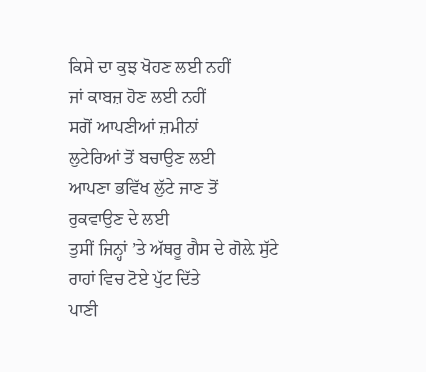ਕਿਸੇ ਦਾ ਕੁਝ ਖੋਹਣ ਲਈ ਨਹੀਂ
ਜਾਂ ਕਾਬਜ਼ ਹੋਣ ਲਈ ਨਹੀਂ
ਸਗੋਂ ਆਪਣੀਆਂ ਜ਼ਮੀਨਾਂ
ਲੁਟੇਰਿਆਂ ਤੋਂ ਬਚਾਉਣ ਲਈ
ਆਪਣਾ ਭਵਿੱਖ ਲੁੱਟੇ ਜਾਣ ਤੋਂ
ਰੁਕਵਾਉਣ ਦੇ ਲਈ
ਤੁਸੀਂ ਜਿਨ੍ਹਾਂ ’ਤੇ ਅੱਥਰੂ ਗੈਸ ਦੇ ਗੋਲ਼ੇ ਸੁੱਟੇ
ਰਾਹਾਂ ਵਿਚ ਟੋਏ ਪੁੱਟ ਦਿੱਤੇ
ਪਾਣੀ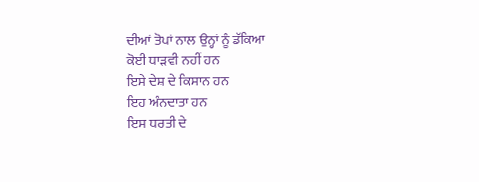ਦੀਆਂ ਤੋਪਾਂ ਨਾਲ ਉਨ੍ਹਾਂ ਨੂੰ ਡੱਕਿਆ
ਕੋਈ ਧਾੜਵੀ ਨਹੀਂ ਹਨ
ਇਸੇ ਦੇਸ਼ ਦੇ ਕਿਸਾਨ ਹਨ
ਇਹ ਅੰਨਦਾਤਾ ਹਨ
ਇਸ ਧਰਤੀ ਦੇ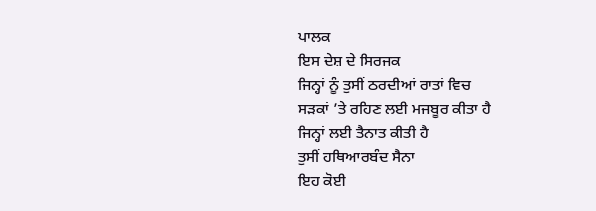ਪਾਲਕ
ਇਸ ਦੇਸ਼ ਦੇ ਸਿਰਜਕ
ਜਿਨ੍ਹਾਂ ਨੂੰ ਤੁਸੀਂ ਠਰਦੀਆਂ ਰਾਤਾਂ ਵਿਚ
ਸੜਕਾਂ ’ਤੇ ਰਹਿਣ ਲਈ ਮਜਬੂਰ ਕੀਤਾ ਹੈ
ਜਿਨ੍ਹਾਂ ਲਈ ਤੈਨਾਤ ਕੀਤੀ ਹੈ
ਤੁਸੀਂ ਹਥਿਆਰਬੰਦ ਸੈਨਾ
ਇਹ ਕੋਈ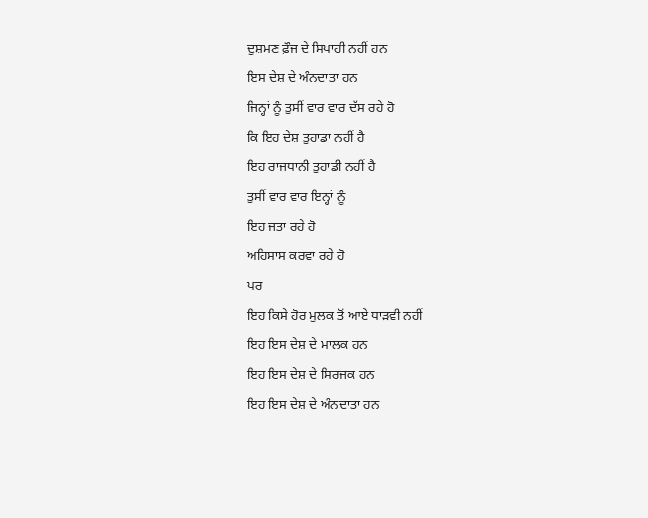ਦੁਸ਼ਮਣ ਫ਼ੌਜ ਦੇ ਸਿਪਾਹੀ ਨਹੀਂ ਹਨ
ਇਸ ਦੇਸ਼ ਦੇ ਅੰਨਦਾਤਾ ਹਨ
ਜਿਨ੍ਹਾਂ ਨੂੰ ਤੁਸੀਂ ਵਾਰ ਵਾਰ ਦੱਸ ਰਹੇ ਹੋ
ਕਿ ਇਹ ਦੇਸ਼ ਤੁਹਾਡਾ ਨਹੀਂ ਹੈ
ਇਹ ਰਾਜਧਾਨੀ ਤੁਹਾਡੀ ਨਹੀਂ ਹੈ
ਤੁਸੀਂ ਵਾਰ ਵਾਰ ਇਨ੍ਹਾਂ ਨੂੰ
ਇਹ ਜਤਾ ਰਹੇ ਹੋ
ਅਹਿਸਾਸ ਕਰਵਾ ਰਹੇ ਹੋ
ਪਰ
ਇਹ ਕਿਸੇ ਹੋਰ ਮੁਲਕ ਤੋਂ ਆਏ ਧਾੜਵੀ ਨਹੀਂ
ਇਹ ਇਸ ਦੇਸ਼ ਦੇ ਮਾਲਕ ਹਨ
ਇਹ ਇਸ ਦੇਸ਼ ਦੇ ਸਿਰਜਕ ਹਨ
ਇਹ ਇਸ ਦੇਸ਼ ਦੇ ਅੰਨਦਾਤਾ ਹਨ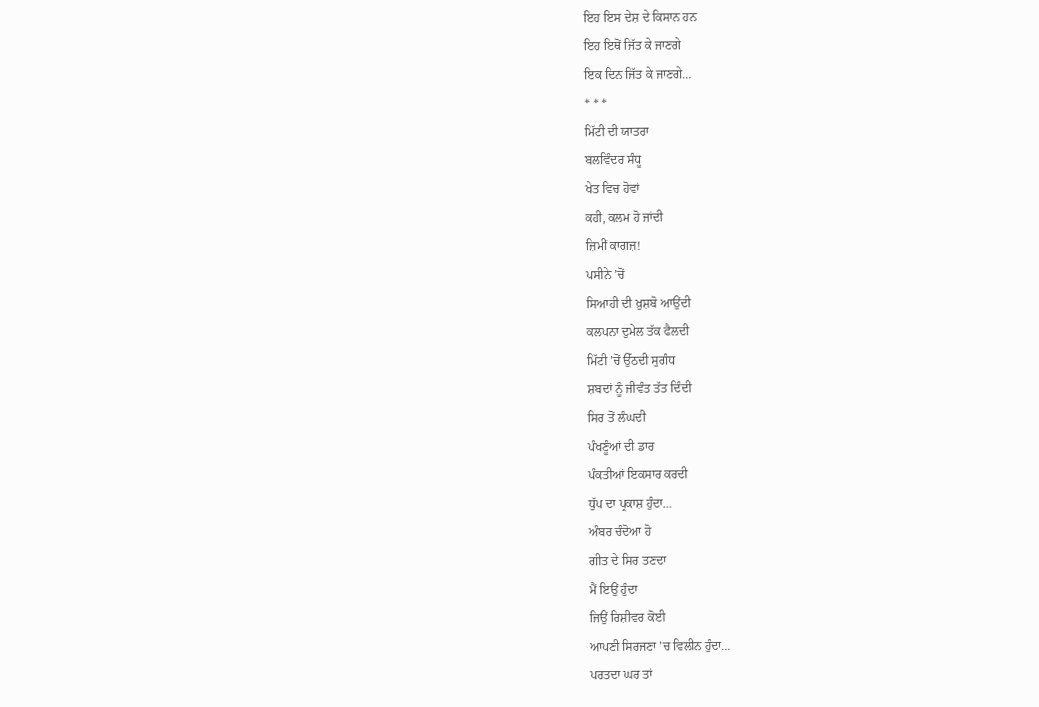ਇਹ ਇਸ ਦੇਸ਼ ਦੇ ਕਿਸਾਨ ਹਨ
ਇਹ ਇਥੋਂ ਜਿੱਤ ਕੇ ਜਾਣਗੇ
ਇਕ ਦਿਨ ਜਿੱਤ ਕੇ ਜਾਣਗੇ…
* * *
ਮਿੱਟੀ ਦੀ ਯਾਤਰਾ
ਬਲਵਿੰਦਰ ਸੰਧੂ
ਖੇਤ ਵਿਚ ਹੋਵਾਂ
ਕਹੀ, ਕਲਮ ਹੋ ਜਾਂਦੀ
ਜ਼ਿਮੀਂ ਕਾਗਜ਼!
ਪਸੀਨੇ ’ਚੋਂ
ਸਿਆਹੀ ਦੀ ਖ਼ੁਸ਼ਬੋ ਆਉਂਦੀ
ਕਲਪਨਾ ਦੁਮੇਲ ਤੱਕ ਫੈਲਦੀ
ਮਿੱਟੀ ’ਚੋਂ ਉੱਠਦੀ ਸੁਗੰਧ
ਸ਼ਬਦਾਂ ਨੂੰ ਜੀਵੰਤ ਤੱਤ ਦਿੰਦੀ
ਸਿਰ ਤੋਂ ਲੰਘਦੀ
ਪੰਖਣੂੰਆਂ ਦੀ ਡਾਰ
ਪੰਕਤੀਆਂ ਇਕਸਾਰ ਕਰਦੀ
ਧੁੱਪ ਦਾ ਪ੍ਰਕਾਸ਼ ਹੁੰਦਾ…
ਅੰਬਰ ਚੰਦੋਆ ਹੋ
ਗੀਤ ਦੇ ਸਿਰ ਤਣਦਾ
ਮੈਂ ਇਉਂ ਹੁੰਦਾ
ਜਿਉਂ ਰਿਸ਼ੀਵਰ ਕੋਈ
ਆਪਣੀ ਸਿਰਜਣਾ ’ਚ ਵਿਲੀਨ ਹੁੰਦਾ…
ਪਰਤਦਾ ਘਰ ਤਾਂ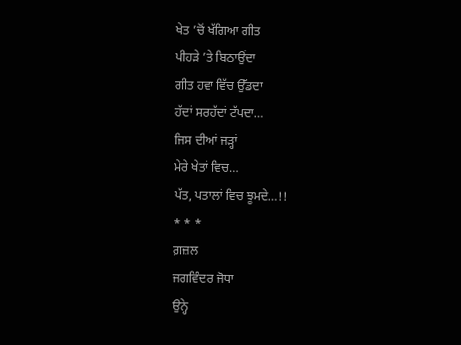ਖੇਤ ’ਚੋਂ ਖੱਗਿਆ ਗੀਤ
ਪੀਹੜੇ ’ਤੇ ਬਿਠਾਉਂਦਾ
ਗੀਤ ਹਵਾ ਵਿੱਚ ਉੱਡਦਾ
ਹੱਦਾਂ ਸਰਹੱਦਾਂ ਟੱਪਦਾ…
ਜਿਸ ਦੀਆਂ ਜੜ੍ਹਾਂ
ਮੇਰੇ ਖੇਤਾਂ ਵਿਚ…
ਪੱਤ, ਪਤਾਲਾਂ ਵਿਚ ਝੂਮਦੇ…!!
* * *
ਗ਼ਜ਼ਲ
ਜਗਵਿੰਦਰ ਜੋਧਾ
ਉਨ੍ਹੇ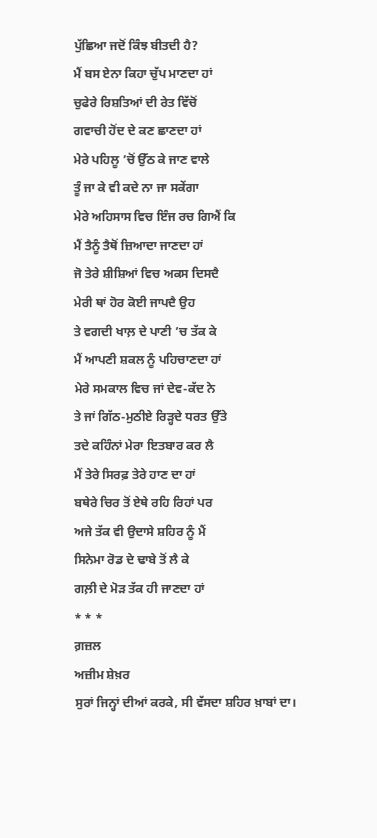ਪੁੱਛਿਆ ਜਦੋਂ ਕਿੰਝ ਬੀਤਦੀ ਹੈ?
ਮੈਂ ਬਸ ਏਨਾ ਕਿਹਾ ਚੁੱਪ ਮਾਣਦਾ ਹਾਂ
ਚੁਫੇਰੇ ਰਿਸ਼ਤਿਆਂ ਦੀ ਰੇਤ ਵਿੱਚੋਂ
ਗਵਾਚੀ ਹੋਂਦ ਦੇ ਕਣ ਛਾਣਦਾ ਹਾਂ
ਮੇਰੇ ਪਹਿਲੂ ’ਚੋਂ ਉੱਠ ਕੇ ਜਾਣ ਵਾਲੇ
ਤੂੰ ਜਾ ਕੇ ਵੀ ਕਦੇ ਨਾ ਜਾ ਸਕੇਂਗਾ
ਮੇਰੇ ਅਹਿਸਾਸ ਵਿਚ ਇੰਜ ਰਚ ਗਿਐਂ ਕਿ
ਮੈਂ ਤੈਨੂੰ ਤੈਥੋਂ ਜ਼ਿਆਦਾ ਜਾਣਦਾ ਹਾਂ
ਜੋ ਤੇਰੇ ਸ਼ੀਸ਼ਿਆਂ ਵਿਚ ਅਕਸ ਦਿਸਦੈ
ਮੇਰੀ ਥਾਂ ਹੋਰ ਕੋਈ ਜਾਪਦੈ ਉਹ
ਤੇ ਵਗਦੀ ਖਾਲ਼ ਦੇ ਪਾਣੀ ’ਚ ਤੱਕ ਕੇ
ਮੈਂ ਆਪਣੀ ਸ਼ਕਲ ਨੂੰ ਪਹਿਚਾਣਦਾ ਹਾਂ
ਮੇਰੇ ਸਮਕਾਲ ਵਿਚ ਜਾਂ ਦੇਵ-ਕੱਦ ਨੇ
ਤੇ ਜਾਂ ਗਿੱਠ-ਮੁਠੀਏ ਰਿੜ੍ਹਦੇ ਧਰਤ ਉੱਤੇ
ਤਦੇ ਕਹਿੰਨਾਂ ਮੇਰਾ ਇਤਬਾਰ ਕਰ ਲੈ
ਮੈਂ ਤੇਰੇ ਸਿਰਫ਼ ਤੇਰੇ ਹਾਣ ਦਾ ਹਾਂ
ਬਥੇਰੇ ਚਿਰ ਤੋਂ ਏਥੇ ਰਹਿ ਰਿਹਾਂ ਪਰ
ਅਜੇ ਤੱਕ ਵੀ ਉਦਾਸੇ ਸ਼ਹਿਰ ਨੂੰ ਮੈਂ
ਸਿਨੇਮਾ ਰੋਡ ਦੇ ਢਾਬੇ ਤੋਂ ਲੈ ਕੇ
ਗਲ਼ੀ ਦੇ ਮੋੜ ਤੱਕ ਹੀ ਜਾਣਦਾ ਹਾਂ
* * *
ਗ਼ਜ਼ਲ
ਅਜ਼ੀਮ ਸ਼ੇਖ਼ਰ
ਸੁਰਾਂ ਜਿਨ੍ਹਾਂ ਦੀਆਂ ਕਰਕੇ, ਸੀ ਵੱਸਦਾ ਸ਼ਹਿਰ ਖ਼ਾਬਾਂ ਦਾ।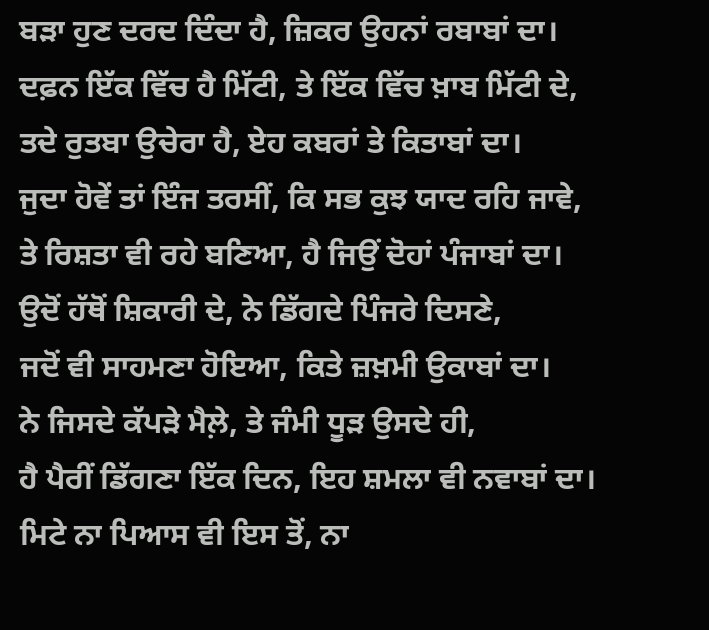ਬੜਾ ਹੁਣ ਦਰਦ ਦਿੰਦਾ ਹੈ, ਜ਼ਿਕਰ ਉਹਨਾਂ ਰਬਾਬਾਂ ਦਾ।
ਦਫ਼ਨ ਇੱਕ ਵਿੱਚ ਹੈ ਮਿੱਟੀ, ਤੇ ਇੱਕ ਵਿੱਚ ਖ਼ਾਬ ਮਿੱਟੀ ਦੇ,
ਤਦੇ ਰੁਤਬਾ ਉਚੇਰਾ ਹੈ, ਏਹ ਕਬਰਾਂ ਤੇ ਕਿਤਾਬਾਂ ਦਾ।
ਜੁਦਾ ਹੋਵੇਂ ਤਾਂ ਇੰਜ ਤਰਸੀਂ, ਕਿ ਸਭ ਕੁਝ ਯਾਦ ਰਹਿ ਜਾਵੇ,
ਤੇ ਰਿਸ਼ਤਾ ਵੀ ਰਹੇ ਬਣਿਆ, ਹੈ ਜਿਉਂ ਦੋਹਾਂ ਪੰਜਾਬਾਂ ਦਾ।
ਉਦੋਂ ਹੱਥੋਂ ਸ਼ਿਕਾਰੀ ਦੇ, ਨੇ ਡਿੱਗਦੇ ਪਿੰਜਰੇ ਦਿਸਣੇ,
ਜਦੋਂ ਵੀ ਸਾਹਮਣਾ ਹੋਇਆ, ਕਿਤੇ ਜ਼ਖ਼ਮੀ ਉਕਾਬਾਂ ਦਾ।
ਨੇ ਜਿਸਦੇ ਕੱਪੜੇ ਮੈਲ਼ੇ, ਤੇ ਜੰਮੀ ਧੂੜ ਉਸਦੇ ਹੀ,
ਹੈ ਪੈਰੀਂ ਡਿੱਗਣਾ ਇੱਕ ਦਿਨ, ਇਹ ਸ਼ਮਲਾ ਵੀ ਨਵਾਬਾਂ ਦਾ।
ਮਿਟੇ ਨਾ ਪਿਆਸ ਵੀ ਇਸ ਤੋਂ, ਨਾ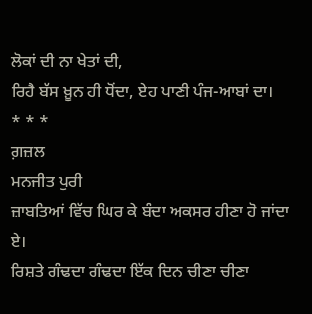ਲੋਕਾਂ ਦੀ ਨਾ ਖੇਤਾਂ ਦੀ,
ਰਿਹੈ ਬੱਸ ਖ਼ੂਨ ਹੀ ਧੋਂਦਾ, ਏਹ ਪਾਣੀ ਪੰਜ-ਆਬਾਂ ਦਾ।
* * *
ਗ਼ਜ਼ਲ
ਮਨਜੀਤ ਪੁਰੀ
ਜ਼ਾਬਤਿਆਂ ਵਿੱਚ ਘਿਰ ਕੇ ਬੰਦਾ ਅਕਸਰ ਹੀਣਾ ਹੋ ਜਾਂਦਾ ਏ।
ਰਿਸ਼ਤੇ ਗੰਢਦਾ ਗੰਢਦਾ ਇੱਕ ਦਿਨ ਚੀਣਾ ਚੀਣਾ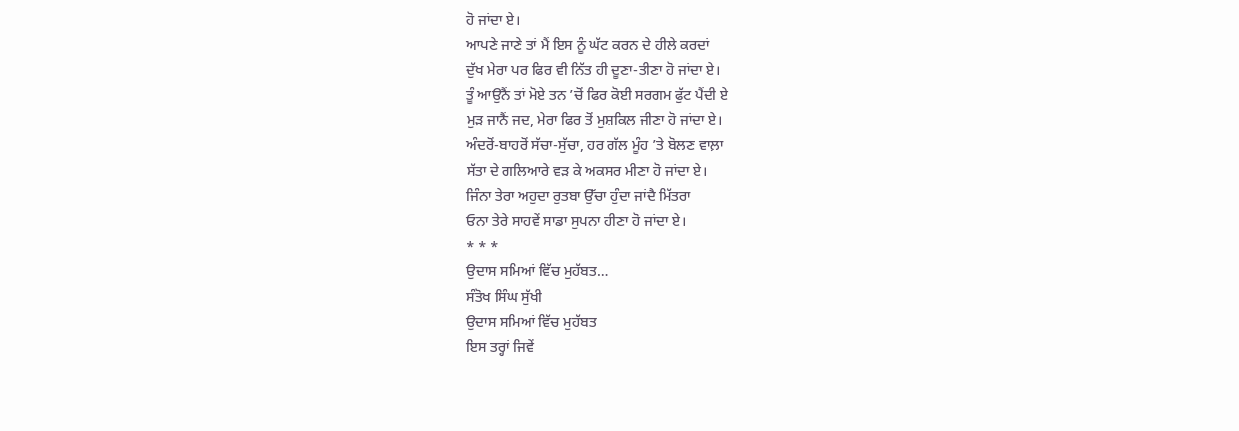ਹੋ ਜਾਂਦਾ ਏ।
ਆਪਣੇ ਜਾਣੇ ਤਾਂ ਮੈਂ ਇਸ ਨੂੰ ਘੱਟ ਕਰਨ ਦੇ ਹੀਲੇ ਕਰਦਾਂ
ਦੁੱਖ ਮੇਰਾ ਪਰ ਫਿਰ ਵੀ ਨਿੱਤ ਹੀ ਦੂਣਾ-ਤੀਣਾ ਹੋ ਜਾਂਦਾ ਏ।
ਤੂੰ ਆਉਨੈਂ ਤਾਂ ਮੋਏ ਤਨ ’ਚੋਂ ਫਿਰ ਕੋਈ ਸਰਗਮ ਫੁੱਟ ਪੈਂਦੀ ਏ
ਮੁੜ ਜਾਨੈਂ ਜਦ, ਮੇਰਾ ਫਿਰ ਤੋਂ ਮੁਸ਼ਕਿਲ ਜੀਣਾ ਹੋ ਜਾਂਦਾ ਏ।
ਅੰਦਰੋਂ-ਬਾਹਰੋਂ ਸੱਚਾ-ਸੁੱਚਾ, ਹਰ ਗੱਲ ਮੂੰਹ ’ਤੇ ਬੋਲਣ ਵਾਲ਼ਾ
ਸੱਤਾ ਦੇ ਗਲਿਆਰੇ ਵੜ ਕੇ ਅਕਸਰ ਮੀਣਾ ਹੋ ਜਾਂਦਾ ਏ।
ਜਿੰਨਾ ਤੇਰਾ ਅਹੁਦਾ ਰੁਤਬਾ ਉੱਚਾ ਹੁੰਦਾ ਜਾਂਦੈ ਮਿੱਤਰਾ
ਓਨਾ ਤੇਰੇ ਸਾਹਵੇਂ ਸਾਡਾ ਸੁਪਨਾ ਹੀਣਾ ਹੋ ਜਾਂਦਾ ਏ।
* * *
ਉਦਾਸ ਸਮਿਆਂ ਵਿੱਚ ਮੁਹੱਬਤ…
ਸੰਤੋਖ ਸਿੰਘ ਸੁੱਖੀ
ਉਦਾਸ ਸਮਿਆਂ ਵਿੱਚ ਮੁਹੱਬਤ
ਇਸ ਤਰ੍ਹਾਂ ਜਿਵੇਂ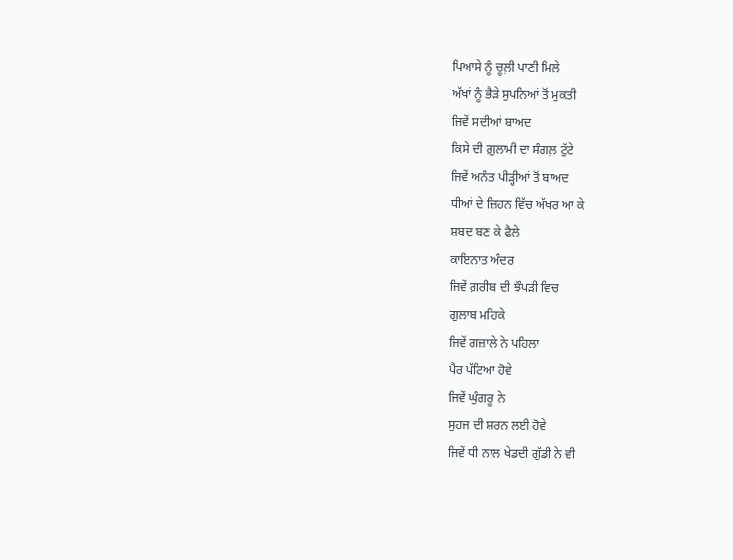ਪਿਆਸੇ ਨੂੰ ਚੂਲ਼ੀ ਪਾਣੀ ਮਿਲੇ
ਅੱਖਾਂ ਨੂੰ ਭੈੜੇ ਸੁਪਨਿਆਂ ਤੋਂ ਮੁਕਤੀ
ਜਿਵੇਂ ਸਦੀਆਂ ਬਾਅਦ
ਕਿਸੇ ਦੀ ਗ਼ੁਲਾਮੀ ਦਾ ਸੰਗਲ਼ ਟੁੱਟੇ
ਜਿਵੇਂ ਅਨੰਤ ਪੀੜ੍ਹੀਆਂ ਤੋਂ ਬਾਅਦ
ਧੀਆਂ ਦੇ ਜ਼ਿਹਨ ਵਿੱਚ ਅੱਖਰ ਆ ਕੇ
ਸ਼ਬਦ ਬਣ ਕੇ ਫੈਲੇ
ਕਾਇਨਾਤ ਅੰਦਰ
ਜਿਵੇਂ ਗ਼ਰੀਬ ਦੀ ਝੌਪੜੀ ਵਿਚ
ਗੁਲਾਬ ਮਹਿਕੇ
ਜਿਵੇਂ ਗਜ਼ਾਲੇ ਨੇ ਪਹਿਲਾ
ਪੈਰ ਪੱਟਿਆ ਹੋਵੇ
ਜਿਵੇਂ ਘੁੰਗਰੂ ਨੇ
ਸੁਹਜ ਦੀ ਸ਼ਰਨ ਲਈ ਹੋਵੇ
ਜਿਵੇਂ ਧੀ ਨਾਲ ਖੇਡਦੀ ਗੁੱਡੀ ਨੇ ਵੀ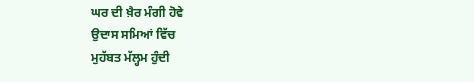ਘਰ ਦੀ ਖ਼ੈਰ ਮੰਗੀ ਹੋਵੇ
ਉਦਾਸ ਸਮਿਆਂ ਵਿੱਚ
ਮੁਹੱਬਤ ਮੱਲ੍ਹਮ ਹੁੰਦੀ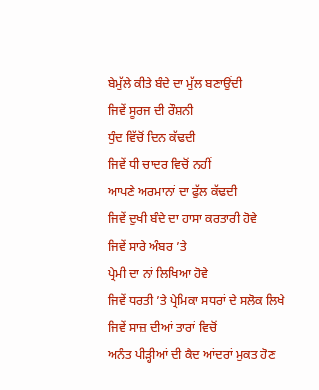ਬੇਮੁੱਲੇ ਕੀਤੇ ਬੰਦੇ ਦਾ ਮੁੱਲ ਬਣਾਉਂਦੀ
ਜਿਵੇਂ ਸੂਰਜ ਦੀ ਰੌਸ਼ਨੀ
ਧੁੰਦ ਵਿੱਚੋਂ ਦਿਨ ਕੱਢਦੀ
ਜਿਵੇਂ ਧੀ ਚਾਦਰ ਵਿਚੋਂ ਨਹੀਂ
ਆਪਣੇ ਅਰਮਾਨਾਂ ਦਾ ਫੁੱਲ ਕੱਢਦੀ
ਜਿਵੇਂ ਦੁਖੀ ਬੰਦੇ ਦਾ ਹਾਸਾ ਕਰਤਾਰੀ ਹੋਵੇ
ਜਿਵੇਂ ਸਾਰੇ ਅੰਬਰ ’ਤੇ
ਪ੍ਰੇਮੀ ਦਾ ਨਾਂ ਲਿਖਿਆ ਹੋਵੇ
ਜਿਵੇਂ ਧਰਤੀ ’ਤੇ ਪ੍ਰੇਮਿਕਾ ਸਧਰਾਂ ਦੇ ਸਲੋਕ ਲਿਖੇ
ਜਿਵੇਂ ਸਾਜ਼ ਦੀਆਂ ਤਾਰਾਂ ਵਿਚੋਂ
ਅਨੰਤ ਪੀੜ੍ਹੀਆਂ ਦੀ ਕੈਦ ਆਂਦਰਾਂ ਮੁਕਤ ਹੋਣ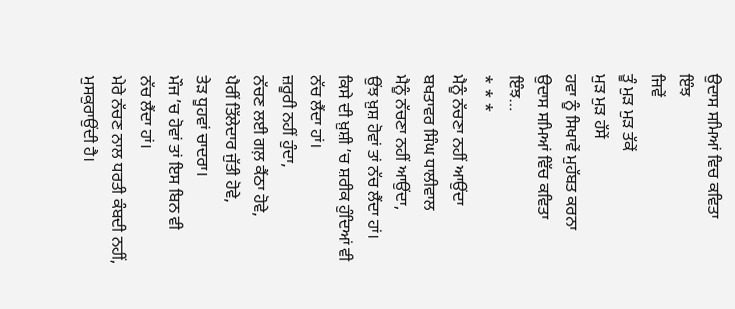ਉਦਾਸ ਸਮਿਆਂ ਵਿਚ ਕਵਿਤਾ
ਇੰਝ
ਜਿਵੇਂ
ਤੂੰ ਮੁੜ ਮੁੜ ਤੱਕੇਂ
ਮੁੜ ਮੁੜ ਹੱਸੇਂ
ਹਵਾ ਨੂੰ ਸਿਖਾਵੇਂ ਮੁਹੱਬਤ ਕਰਨਾ
ਉਦਾਸ ਸਮਿਆਂ ਵਿੱਚ ਕਵਿਤਾ
ਇੰਝ…
* * *
ਮੈਨੂੰ ਨੱਚਣਾ ਨਹੀਂ ਆਉਂਦਾ
ਬਖਤਾਵਰ ਸਿੰਘ ਧਾਲੀਵਾਲ
ਮੈਨੂੰ ਨੱਚਣਾ ਨਹੀਂ ਆਉਂਦਾ,
ਉਂਝ ਖ਼ੁਸ਼ ਹੋਵਾਂ ਤਾਂ ਨੱਚ ਲੈਂਦਾ ਹਾਂ।
ਕਿਸੇ ਦੀ ਖ਼ੁਸ਼ੀ ’ਚ ਸ਼ਰੀਕ ਹੁੰਦਿਆਂ ਵੀ
ਨੱਚ ਲੈਂਦਾ ਹਾਂ।
ਜ਼ਰੂਰੀ ਨਹੀਂ ਹੁੰਦਾ,
ਨੱਚਣ ਲਈ ਗਲ਼ ਕੈਂਠਾ ਹੋਵੇ,
ਪੈਰੀਂ ਤਿੱਲੇਦਾਰ ਜੁੱਤੀ ਹੋਵੇ,
ਤੇੜ ਧੂਹਵਾਂ ਚਾਦਰਾ।
ਮੌਜ ’ਚ ਹੋਵਾਂ ਤਾਂ ਇਸ ਬਿਨ ਵੀ
ਨੱਚ ਲੈਂਦਾ ਹਾਂ।
ਮੇਰੇ ਨੱਚਣ ਨਾਲ ਧਰਤੀ ਕੰਬਦੀ ਨਹੀਂ,
ਮੁਸਕੁਰਾਉਂਦੀ ਹੈ।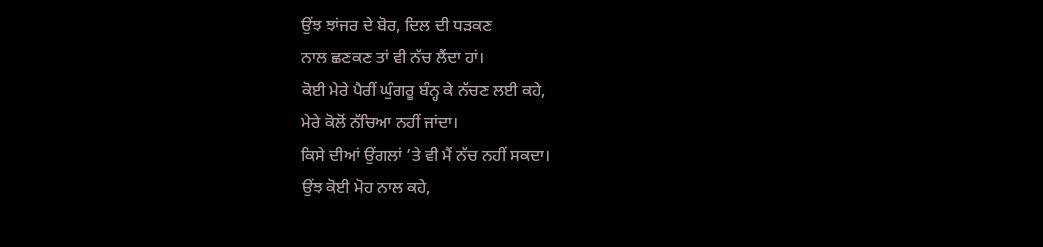ਉਂਝ ਝਾਂਜਰ ਦੇ ਬੋਰ, ਦਿਲ ਦੀ ਧੜਕਣ
ਨਾਲ ਛਣਕਣ ਤਾਂ ਵੀ ਨੱਚ ਲੈਂਦਾ ਹਾਂ।
ਕੋਈ ਮੇਰੇ ਪੈਰੀਂ ਘੁੰਗਰੂ ਬੰਨ੍ਹ ਕੇ ਨੱਚਣ ਲਈ ਕਹੇ,
ਮੇਰੇ ਕੋਲੋਂ ਨੱਚਿਆ ਨਹੀਂ ਜਾਂਦਾ।
ਕਿਸੇ ਦੀਆਂ ਉਂਗਲਾਂ ’ਤੇ ਵੀ ਮੈਂ ਨੱਚ ਨਹੀਂ ਸਕਦਾ।
ਉਂਝ ਕੋਈ ਮੋਹ ਨਾਲ ਕਹੇ,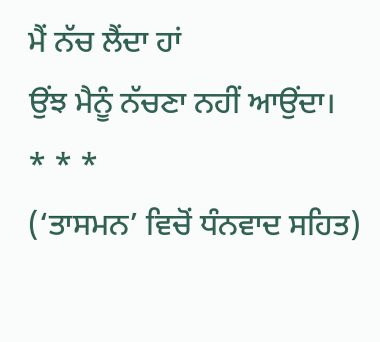ਮੈਂ ਨੱਚ ਲੈਂਦਾ ਹਾਂ
ਉਂਝ ਮੈਨੂੰ ਨੱਚਣਾ ਨਹੀਂ ਆਉਂਦਾ।
* * *
(‘ਤਾਸਮਨ’ ਵਿਚੋਂ ਧੰਨਵਾਦ ਸਹਿਤ)